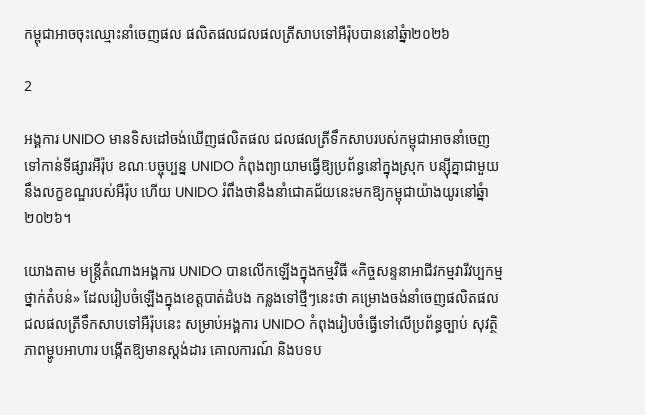កម្ពុជាអាចចុះឈ្មោះនាំចេញផល ផលិតផលជលផលត្រីសាបទៅអឺរ៉ុបបាននៅឆ្នំា២០២៦

2

អង្គការ UNIDO មានទិសដៅចង់ឃើញផលិតផល ជលផលត្រីទឹកសាបរបស់កម្ពុជាអាចនាំចេញទៅកាន់ទីផ្សារអឺរ៉ុប ខណៈបច្ចុប្បន្ន UNIDO កំពុងព្យាយាមធ្វើឱ្យប្រព័ន្ធនៅក្នុងស្រុក បន្ស៊ីគ្នាជាមួយនឹងលក្ខខណ្ឌរបស់អឺរ៉ុប ហើយ UNIDO រំពឹងថានឹងនាំជោគជ័យនេះមកឱ្យកម្ពុជាយ៉ាងយូរនៅឆ្នំា២០២៦។

យោងតាម មន្ត្រីតំណាងអង្គការ UNIDO បានលើកឡើងក្នុងកម្មវិធី «កិច្ចសន្ទនាអាជីវកម្មវារីវប្បកម្មថ្នាក់តំបន់» ដែលរៀបចំឡើងក្នុងខេត្តបាត់ដំបង កន្លងទៅថ្មីៗនេះថា គម្រោងចង់នាំចេញផលិតផលជលផលត្រីទឹកសាបទៅអឺរ៉ុបនេះ សម្រាប់អង្គការ UNIDO កំពុងរៀបចំធ្វើទៅលើប្រព័ន្ធច្បាប់ សុវត្ថិភាពម្ហូបអាហារ បង្កើតឱ្យមានស្តង់ដារ គោលការណ៍ និងបទប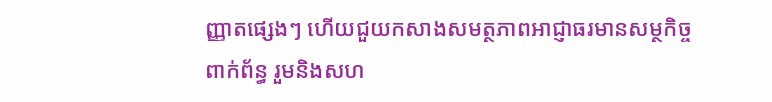ញ្ញាតផ្សេងៗ ហើយជួយកសាងសមត្ថភាពអាជ្ញាធរមានសម្ថកិច្ចពាក់ព័ន្ធ រួមនិងសហ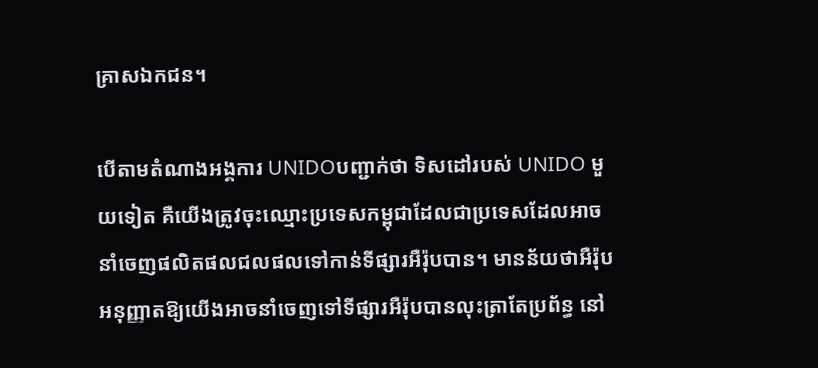គ្រាសឯកជន។

បើតាមតំណាងអង្គការ UNIDOបញ្ជាក់ថា ទិសដៅរបស់ UNIDO មួយទៀត គឺយើងត្រូវចុះឈ្មោះប្រទេសកម្ពុជាដែលជាប្រទេសដែលអាចនាំចេញផលិតផលជលផលទៅកាន់ទីផ្សារអឺរ៉ុបបាន។ មានន័យថាអឺរ៉ុបអនុញ្ញាតឱ្យយើងអាចនាំចេញទៅទីផ្សារអឺរ៉ុបបានលុះត្រាតែប្រព័ន្ធ នៅ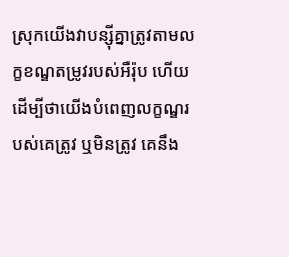ស្រុកយើងវាបន្ស៊ីគ្នាត្រូវតាមលក្ខខណ្ឌតម្រូវរបស់អឺរ៉ុប ហើយដើម្បីថាយើងបំពេញលក្ខណ្ឌរបស់គេត្រូវ ឬមិនត្រូវ គេនឹង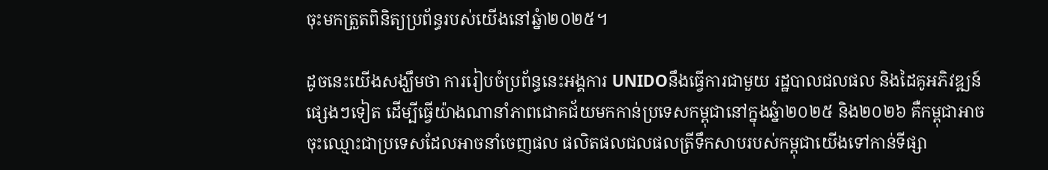ចុះមកត្រួតពិនិត្យប្រព័ន្ធរបស់យើងនៅឆ្នំា២០២៥។

ដូចនេះយើងសង្ឃឹមថា ការរៀបចំប្រព័ន្ធនេះអង្គការ UNIDOនឹងធ្វើការជាមួយ រដ្ឋបាលជលផល និងដៃគូអភិវឌ្ឍន៍ផ្សេងៗទៀត ដើម្បីធ្វើយ៉ាងណានាំភាពជោគជ័យមកកាន់ប្រទេសកម្ពុជានៅក្នុងឆ្នំា២០២៥ និង២០២៦ គឺកម្ពុជាអាចចុះឈ្មោះជាប្រទេសដែលអាចនាំចេញផល ផលិតផលជលផលត្រីទឹកសាបរបស់កម្ពុជាយើងទៅកាន់ទីផ្សា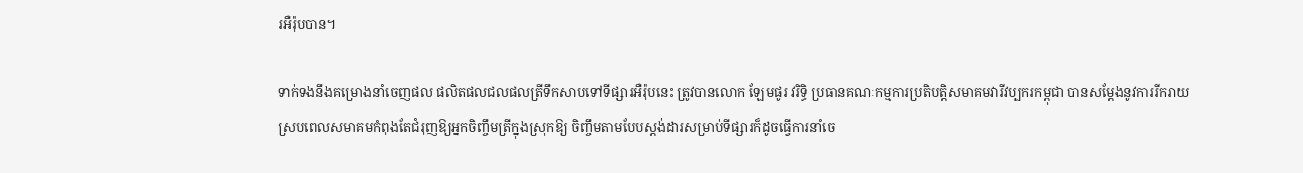រអឺរ៉ុបបាន។

ទាក់ទងនឹងគម្រោងនាំចេញផល ផលិតផលជលផលត្រីទឹកសាបទៅទីផ្សារអឺរ៉ុបនេះ ត្រូវបានលោក ឡែមផូរ វរិទ្ធិ ប្រធានគណៈកម្មការប្រតិបត្តិសមាគមវារីវប្បករកម្ពុជា បានសម្តែងនូវការរីករាយ ស្របពេលសមាគមកំពុងតែជំរុញឱ្យអ្នកចិញ្ចឹមត្រីក្នុងស្រុកឱ្យ ចិញ្ចឹមតាមបែបស្តង់ដារសម្រាប់ទីផ្សារក៏ដូចធ្វើការនាំចេ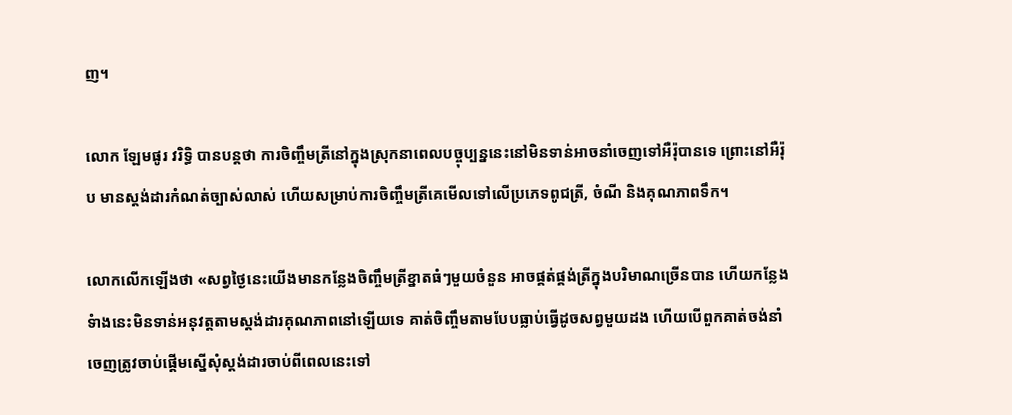ញ។

លោក ឡែមផូរ វរិទ្ធិ បានបន្តថា ការចិញ្ចឹមត្រីនៅក្នុងស្រុកនាពេលបច្ចុប្បន្ននេះនៅមិនទាន់អាចនាំចេញទៅអឺរ៉ុបានទេ ព្រោះនៅអឺរ៉ុប មានស្តង់ដារកំណត់ច្បាស់លាស់ ហើយសម្រាប់ការចិញ្ចឹមត្រីគេមើលទៅលើប្រភេទពូជត្រី, ចំណី និងគុណភាពទឹក។

លោកលើកឡើងថា «សព្វថ្ងៃនេះយើងមានកន្លែងចិញ្ចឹមត្រីខ្នាតធំៗមួយចំនួន អាចផ្គត់ផ្គង់ត្រីក្នុងបរិមាណច្រើនបាន ហើយកន្លែងទំាងនេះមិនទាន់អនុវត្តតាមស្តង់ដារគុណភាពនៅឡើយទេ គាត់ចិញ្ចឹមតាមបែបធ្លាប់ធ្វើដូចសព្វមួយដង ហើយបើពួកគាត់ចង់នាំចេញត្រូវចាប់ផ្តើមស្នើសុំស្តង់ដារចាប់ពីពេលនេះទៅ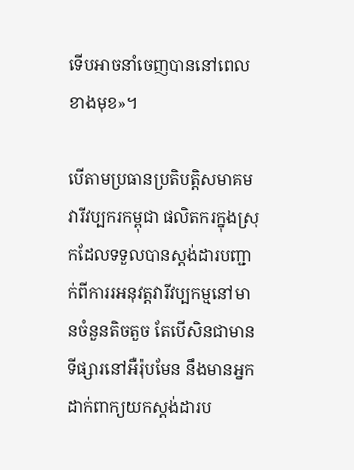ទើបអាចនាំចេញបាននៅពេលខាងមុខ»។

បើតាមប្រធានប្រតិបត្តិសមាគមវារីវប្បករកម្ពុជា ផលិតករក្នុងស្រុកដែលទទួលបានស្តង់ដារបញ្ជាក់ពីការរអនុវត្តវារីវប្បកម្មនៅមានចំនួនតិចតួច តែបើសិនជាមានទីផ្សារនៅអឺរ៉ុបមែន នឹងមានអ្នកដាក់ពាក្យយកស្តង់ដារប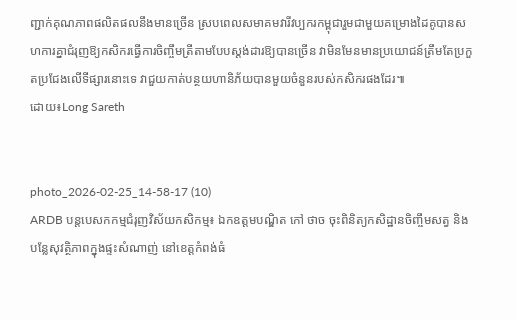ញ្ជាក់គុណភាពផលិតផលនឹងមានច្រើន ស្របពេលសមាគមវារីវប្បករកម្ពុជារួមជាមួយគម្រោងដៃគូបានសហការគ្នាជំរុញឱ្យកសិករធ្វើការចិញ្ចឹមត្រីតាមបែបស្តង់ដារឱ្យបានច្រើន វាមិនមែនមានប្រយោជន៍ត្រឹមតែប្រកួតប្រជែងលើទីផ្សារនោះទេ វាជួយកាត់បន្ថយហានិភ័យបានមួយចំនួនរបស់កសិករផងដែរ៕
ដោយ៖Long Sareth


photo_2026-02-25_14-58-17 (10)
ARDB បន្តបេសកកម្មជំរុញវិស័យកសិកម្ម៖ ឯកឧត្ដមបណ្ឌិត កៅ ថាច ចុះពិនិត្យកសិដ្ឋានចិញ្ចឹមសត្វ និងបន្លែសុវត្ថិភាពក្នុងផ្ទះសំណាញ់ នៅខេត្តកំពង់ធំ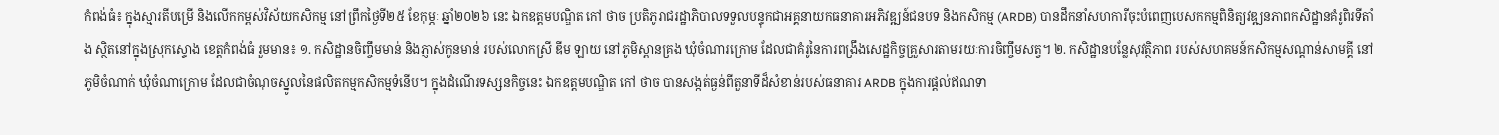កំពង់ធំ៖ ក្នុងស្មារតីបម្រើ និងលើកកម្ពស់វិស័យកសិកម្ម នៅព្រឹកថ្ងៃទី២៥ ខែកុម្ភៈ ឆ្នាំ២០២៦ នេះ ឯកឧត្ដមបណ្ឌិត កៅ ថាច ប្រតិភូរាជរដ្ឋាភិបាលទទួលបន្ទុកជាអគ្គនាយកធនាគារអភិវឌ្ឍន៍ជនបទ និងកសិកម្ម (ARDB) បានដឹកនាំសហការីចុះបំពេញបេសកកម្មពិនិត្យវឌ្ឍនភាពកសិដ្ឋានគំរូពិរទីតាំង ស្ថិតនៅក្នុងស្រុកស្ទោង ខេត្តកំពង់ធំ រួមមាន៖ ១. កសិដ្ឋានចិញ្ចឹមមាន់ និងភ្ញាស់កូនមាន់ របស់លោកស្រី ឌីម ឡាយ នៅភូមិស្ពានគ្រង ឃុំចំណារក្រោម ដែលជាគំរូនៃការពង្រឹងសេដ្ឋកិច្ចគ្រួសារតាមរយៈការចិញ្ចឹមសត្វ។ ២. កសិដ្ឋានបន្លែសុវត្ថិភាព របស់សហគមន៍កសិកម្មសណ្តាន់សាមគ្គី នៅភូមិចំណាក់ ឃុំចំណាក្រោម ដែលជាចំណុចស្នូលនៃផលិតកម្មកសិកម្មទំនើប។ ក្នុងដំណើរទស្សនកិច្ចនេះ ឯកឧត្ដមបណ្ឌិត កៅ ថាច បានសង្កត់ធ្ងន់ពីតួនាទីដ៏សំខាន់របស់ធនាគារ ARDB ក្នុងការផ្តល់ឥណទា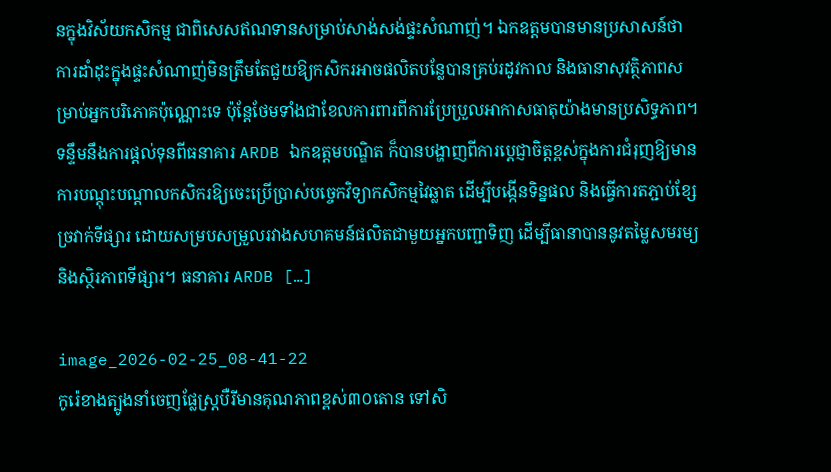នក្នុងវិស័យកសិកម្ម ជាពិសេសឥណទានសម្រាប់សាង់សង់ផ្ទះសំណាញ់។ ឯកឧត្ដមបានមានប្រសាសន៍ថា ការដាំដុះក្នុងផ្ទះសំណាញ់មិនត្រឹមតែជួយឱ្យកសិករអាចផលិតបន្លែបានគ្រប់រដូវកាល និងធានាសុវត្ថិភាពសម្រាប់អ្នកបរិភោគប៉ុណ្ណោះទេ ប៉ុន្តែថែមទាំងជាខែលការពារពីការប្រែប្រួលអាកាសធាតុយ៉ាងមានប្រសិទ្ធភាព។ ទន្ទឹមនឹងការផ្តល់ទុនពីធនាគារ ARDB ឯកឧត្តមបណ្ឌិត ក៏បានបង្ហាញពីការប្តេជ្ញាចិត្តខ្ពស់ក្នុងការជំរុញឱ្យមានការបណ្តុះបណ្តាលកសិករឱ្យចេះប្រើប្រាស់បច្ចេកវិទ្យាកសិកម្មវៃឆ្លាត ដើម្បីបង្កើនទិន្នផល និងធ្វើការតភ្ជាប់ខ្សែច្រវាក់ទីផ្សារ ដោយសម្របសម្រួលរវាងសហគមន៍ផលិតជាមួយអ្នកបញ្ជាទិញ ដើម្បីធានាបាននូវតម្លៃសមរម្យ និងស្ថិរភាពទីផ្សារ។ ធនាគារ ARDB […]

image_2026-02-25_08-41-22
កូរ៉េខាងត្បូងនាំចេញផ្លែស្ត្របឺរីមានគុណភាពខ្ពស់៣០តោន ទៅសិ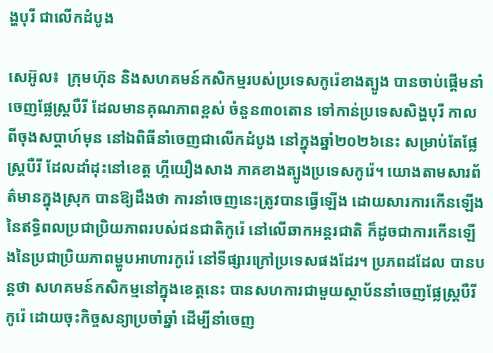ង្ហបុរី ជាលើកដំបូង

សេអ៊ូល៖  ក្រុមហ៊ុន និងសហគមន៍កសិកម្មរបស់ប្រទេសកូរ៉េខាងត្បូង បានចាប់ផ្តើមនាំចេញផ្លែស្ត្របឺរី ដែលមានគុណភាពខ្ពស់ ចំនួន៣០តោន ទៅកាន់ប្រទេសសិង្ហបុរី កាលពីចុងសប្តាហ៍មុន នៅឯពិធីនាំចេញជាលើកដំបូង នៅក្នុងឆ្នាំ២០២៦នេះ សម្រាប់តែផ្លែស្ត្របឺរី ដែលដាំដុះនៅខេត្ត ហ្គីយឿងសាង ភាគខាងត្បូងប្រទេសកូរ៉េ។ យោងតាមសារព័ត៌មានក្នុងស្រុក បានឱ្យដឹងថា ការនាំចេញនេះត្រូវបានធ្វើឡើង ដោយសារការកើនឡើងនៃឥទ្ធិពលប្រជាប្រិយភាពរបស់ជនជាតិកូរ៉េ នៅលើឆាកអន្តរជាតិ ក៏ដូចជាការកើនឡើងនៃប្រជាប្រិយភាពម្ហូបអាហារកូរ៉េ នៅទីផ្សារក្រៅប្រទេសផងដែរ។ ប្រភពដដែល បានបន្តថា សហគមន៍កសិកម្មនៅក្នុងខេត្តនេះ បានសហការជាមួយស្ថាប័ននាំចេញផ្លែស្ត្របឺរីកូរ៉េ ដោយចុះកិច្ចសន្យាប្រចាំឆ្នាំ ដើម្បីនាំចេញ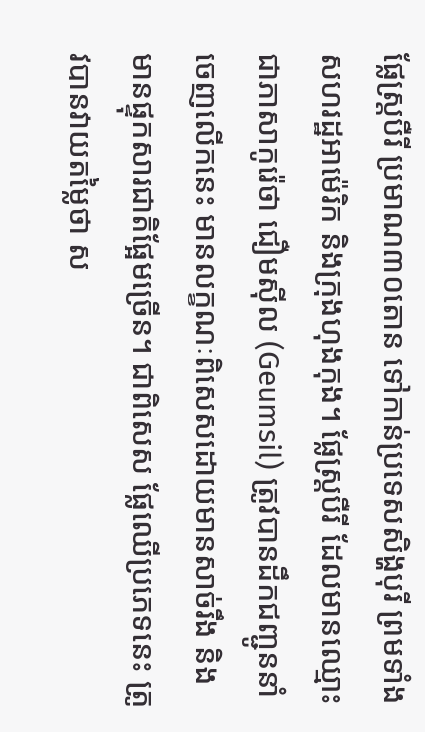ផ្លែស្ត្របឺរី ប្រមាណ៣០តោន ទៅកាន់ប្រទេសសិង្ហបុរី ព្រមទាំងសហរដ្ឋអាម៉េរិក និងក្រុងហុងកុង។ ផ្លែស្ត្របឺរី ដែលមានឈ្មោះជាភាសាកូរ៉េថា ជឿមស៊ីល (Geumsil) ត្រូវបានដឹកជញ្ជូននាំចេញលើកនេះ មានលក្ខណៈពិសេសដោយមានសាច់រឹង និងមានផ្ទុកសារជាតិផ្អែមច្រើន។ ជាពិសេស ផ្លែឈើប្រភេទនេះ ត្រូវបានវាយតម្លៃថា ស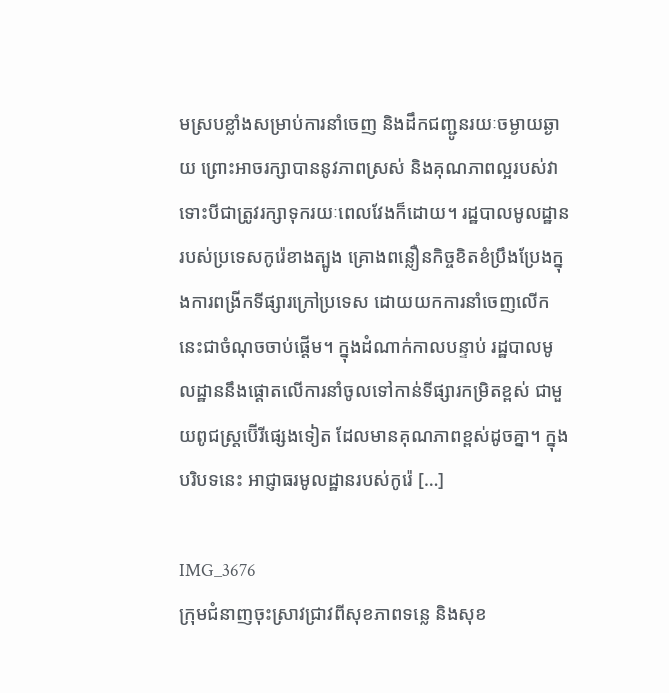មស្របខ្លាំងសម្រាប់ការនាំចេញ និងដឹកជញ្ជូនរយៈចម្ងាយឆ្ងាយ ព្រោះអាចរក្សាបាននូវភាពស្រស់ និងគុណភាពល្អរបស់វា ទោះបីជាត្រូវរក្សាទុករយៈពេលវែងក៏ដោយ។ រដ្ឋបាលមូលដ្ឋានរបស់ប្រទេសកូរ៉េខាងត្បូង គ្រោងពន្លឿនកិច្ចខិតខំប្រឹងប្រែងក្នុងការពង្រីកទីផ្សារក្រៅប្រទេស ដោយយកការនាំចេញលើកនេះជាចំណុចចាប់ផ្តើម។ ក្នុងដំណាក់កាលបន្ទាប់ រដ្ឋបាលមូលដ្ឋាននឹងផ្តោតលើការនាំចូលទៅកាន់ទីផ្សារកម្រិតខ្ពស់ ជាមួយពូជស្ត្រប៊ើរីផ្សេងទៀត ដែលមានគុណភាពខ្ពស់ដូចគ្នា។ ក្នុងបរិបទនេះ អាជ្ញាធរមូលដ្ឋានរបស់កូរ៉េ […]

IMG_3676
ក្រុមជំនាញចុះស្រាវជ្រាវពីសុខភាពទន្លេ និងសុខ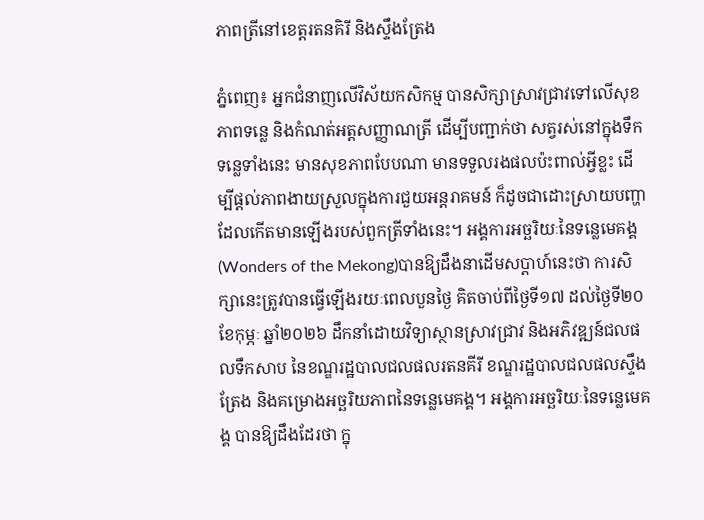ភាពត្រីនៅខេត្តរតនគិរី និងស្ទឹងត្រែង

ភ្នំពេញ៖ អ្នកជំនាញលើវិស័យកសិកម្ម បានសិក្សាស្រាវជ្រាវទៅលើសុខភាពទន្លេ និងកំណត់អត្តសញ្ញាណត្រី ដើម្បីបញ្ជាក់ថា សត្វរស់នៅក្នុងទឹកទន្លេទាំងនេះ មានសុខភាពបែបណា មានទទួលរងផលប៉ះពាល់អ្វីខ្លះ ដើម្បីផ្តល់ភាពងាយស្រួលក្នុងការជួយអន្តរាគមន៍ ក៏ដូចជាដោះស្រាយបញ្ហា ដែលកើតមានឡើងរបស់ពួកត្រីទាំងនេះ។ អង្គការអច្ឆរិយៈនៃទន្លេមេគង្គ(Wonders of the Mekong)បានឱ្យដឹងនាដើមសប្តាហ៍នេះថា ការសិក្សានេះត្រូវបានធ្វើឡើងរយៈពេលបួនថ្ងៃ គិតចាប់ពីថ្ងៃទី១៧ ដល់ថ្ងៃទី២០ ខែកុម្ភៈ ឆ្នាំ២០២៦ ដឹកនាំដោយវិទ្យាស្ថានស្រាវជ្រាវ និងអភិវឌ្ឍន៍ជលផលទឹកសាប នៃខណ្ឌរដ្ឋបាលជលផលរតនគីរី ខណ្ឌរដ្ឋបាលជលផលស្ទឹងត្រែង និងគម្រោងអច្ឆរិយភាពនៃទន្លេមេគង្គ។ អង្គការអច្ឆរិយៈនៃទន្លេមេគង្គ បានឱ្យដឹងដែរថា ក្នុ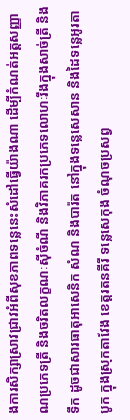ងការសិក្សាស្រាវជ្រាវអំពីសុខភាពទន្លេនេះសំដៅធ្វើយ៉ាងណា ដើម្បីកំណត់អត្តសញ្ញាណប្រភេទត្រី និងចរិតលក្ខណៈស៊ីចំណី និងវិភាគរកប្រភេទលោហៈរឹងក្នុងសាច់ត្រី និងទឹក ដូចជាសារធាតុអាសេនិក សំណ និងបារ៉ត នៅក្នុងទន្លេសេសាន និងដៃទន្លេអូរតាបូក ក្នុងស្រុកតាវែង ខេត្តរតនគីរី ទន្លេសេកុង ចំណុចប្រសព្វ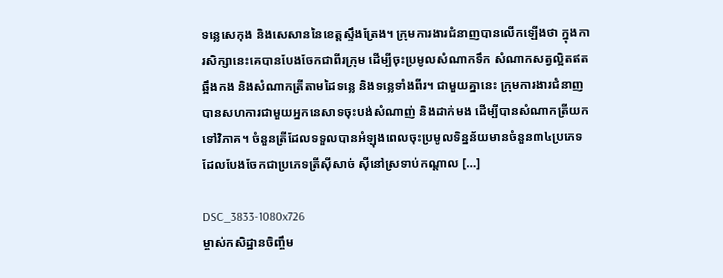ទន្លេសេកុង និងសេសាននៃខេត្តស្ទឹងត្រែង។ ក្រុមការងារជំនាញបានលើកឡើងថា ក្នុងការសិក្សានេះគេបានបែងចែកជាពីរក្រុម ដើម្បីចុះប្រមូលសំណាកទឹក សំណាកសត្វល្អិតឥតឆ្អឹងកង និងសំណាកត្រីតាមដៃទន្លេ និងទន្លេទាំងពីរ។ ជាមួយគ្នានេះ ក្រុមការងារជំនាញបានសហការជាមួយអ្នកនេសាទចុះបង់សំណាញ់ និងដាក់មង ដើម្បីបានសំណាកត្រីយកទៅវិភាគ។ ចំនួនត្រីដែលទទួលបានអំឡុងពេលចុះប្រមូលទិន្នន័យមានចំនួន៣៤ប្រភេទ ដែលបែងចែកជាប្រភេទត្រីស៊ីសាច់ ស៊ីនៅស្រទាប់កណ្តាល […]

DSC_3833-1080x726
ម្ចាស់កសិដ្ឋានចិញ្ចឹម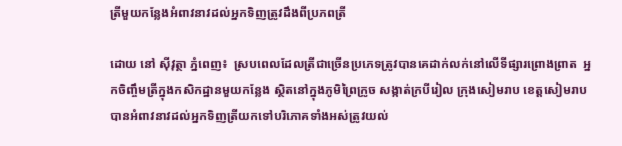ត្រីមួយកន្លែងអំពាវនាវដល់អ្នកទិញត្រូវដឹងពីប្រភពត្រី

ដោយ នៅ ស៊ីវុត្ថា ភ្នំពេញ៖  ស្របពេលដែលត្រីជាច្រើនប្រភេទត្រូវបានគេដាក់លក់នៅលើទីផ្សារព្រោងព្រាត  អ្នកចិញ្ចឹមត្រីក្នុងកសិកដ្ឋានមួយកន្លែង ស្ថិតនៅក្នុងភូមិព្រៃក្រូច សង្កាត់ក្របីរៀល ក្រុងសៀមរាប ខេត្តសៀមរាប  បានអំពាវនាវដល់អ្នកទិញត្រីយកទៅបរិភោគទាំងអស់ត្រូវយល់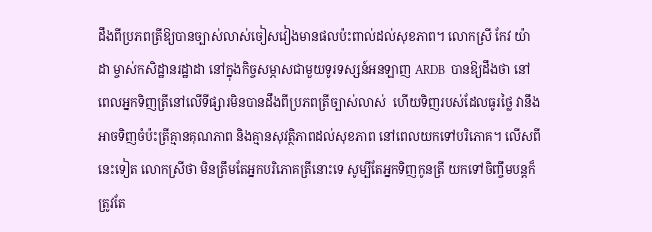ដឹងពីប្រភពត្រីឱ្យបានច្បាស់លាស់ចៀសវៀងមានផលប៉ះពាល់ដល់សុខភាព។ លោកស្រី កែវ យ៉ាដា ម្ចាស់កសិដ្ឋានរដ្ឋាដា នៅក្នុងកិច្ចសម្ភាសជាមួយទូរទស្សន៍អនឡាញ ARDB  បានឱ្យដឹងថា នៅពេលអ្នកទិញត្រីនៅលើទីផ្សារមិនបានដឹងពីប្រភពត្រីច្បាស់លាស់  ហើយទិញរបស់ដែលធូរថ្លៃ វានឹងអាចទិញចំប៉ះត្រីគ្មានគុណភាព និងគ្មានសុវត្ថិភាពដល់សុខភាព នៅពេលយកទៅបរិភោគ។ លើសពីនេះទៀត លោកស្រីថា មិនត្រឹមតែអ្នកបរិភោគត្រីនោះទេ សូម្បីតែអ្នកទិញកូនត្រី យកទៅចិញ្ចឹមបន្តក៏ត្រូវតែ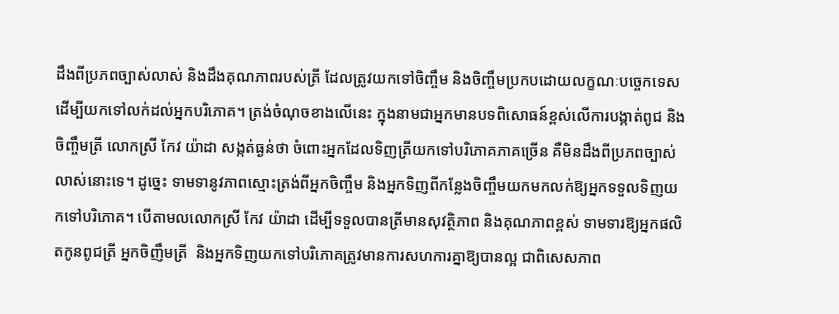ដឹងពីប្រភពច្បាស់លាស់ និងដឹងគុណភាពរបស់ត្រី ដែលត្រូវយកទៅចិញ្ចឹម និងចិញ្ចឹមប្រកបដោយលក្ខណៈបច្ចេកទេស ដើម្បីយកទៅលក់ដល់អ្នកបរិភោគ។ ត្រង់ចំណុចខាងលើនេះ ក្នុងនាមជាអ្នកមានបទពិសោធន៍ខ្ពស់លើការបង្កាត់ពូជ និងចិញ្ចឹមត្រី លោកស្រី កែវ យ៉ាដា សង្កត់ធ្ងន់ថា ចំពោះអ្នកដែលទិញត្រីយកទៅបរិភោគភាគច្រើន គឺមិនដឹងពីប្រភពច្បាស់លាស់នោះទេ។ ដូច្នេះ ទាមទានូវភាពស្មោះត្រង់ពីអ្នកចិញ្ចឹម និងអ្នកទិញពីកន្លែងចិញ្ចឹមយកមកលក់ឱ្យអ្នកទទួលទិញយកទៅបរិភោគ។ បើតាមលលោកស្រី កែវ យ៉ាដា ដើម្បីទទួលបានត្រីមានសុវត្ថិភាព និងគុណភាពខ្ពស់ ទាមទារឱ្យអ្នកផលិតកូនពូជត្រី អ្នកចិញឹមត្រី  និងអ្នកទិញយកទៅបរិភោគត្រូវមានការសហការគ្នាឱ្យបានល្អ ជាពិសេសភាព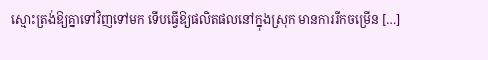ស្មោះត្រង់ឱ្យគ្នាទៅវិញទៅមក ទើបធ្វើឱ្យផលិតផលនៅក្នុងស្រុក មានការរីកចម្រើន […]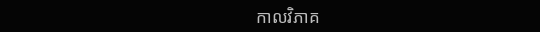កាលវិភាគ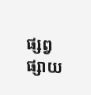ផ្សព្វផ្សាយ